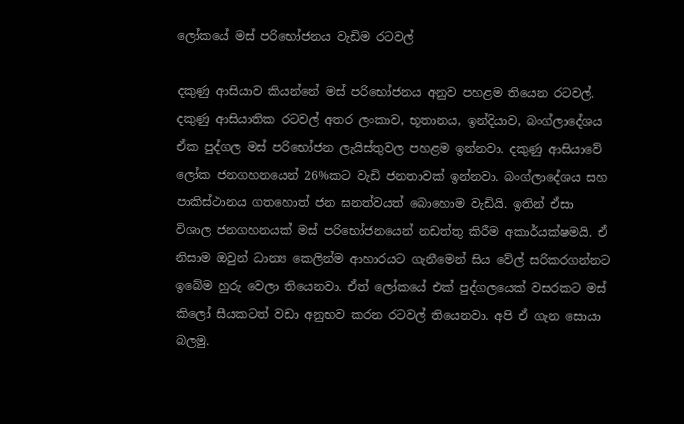ලෝකයේ මස් පරිභෝජනය වැඩිම රටවල්

දකුණු ආසියාව කියන්නේ මස් පරිභෝජනය අනුව පහළම තියෙන රටවල්. දකුණු ආසියාතික රටවල් අතර ලංකාව, භූතානය, ඉන්දියාව, බංග්ලාදේශය ඒක පුද්ගල මස් පරිභෝජන ලැයිස්තුවල පහළම ඉන්නවා. දකුණු ආසියාවේ ලෝක ජනගහනයෙන් 26%කට වැඩි ජනතාවක් ඉන්නවා. බංග්ලාදේශය සහ පාකිස්ථානය ගතහොත් ජන ඝනත්වයත් බොහොම වැඩියි. ඉතින් ඒසා විශාල ජනගහනයක් මස් පරිභෝජනයෙන් නඩත්තු කිරීම අකාර්යක්ෂමයි. ඒ නිසාම ඔවුන් ධාන්‍ය කෙලින්ම ආහාරයට ගැනීමෙන් සිය වේල් සරිකරගන්නට ඉබේම හුරු වෙලා තියෙනවා. ඒත් ලෝකයේ එක් පුද්ගලයෙක් වසරකට මස් කිලෝ සීයකටත් වඩා අනුභව කරන රටවල් තියෙනවා. අපි ඒ ගැන සොයා බලමු.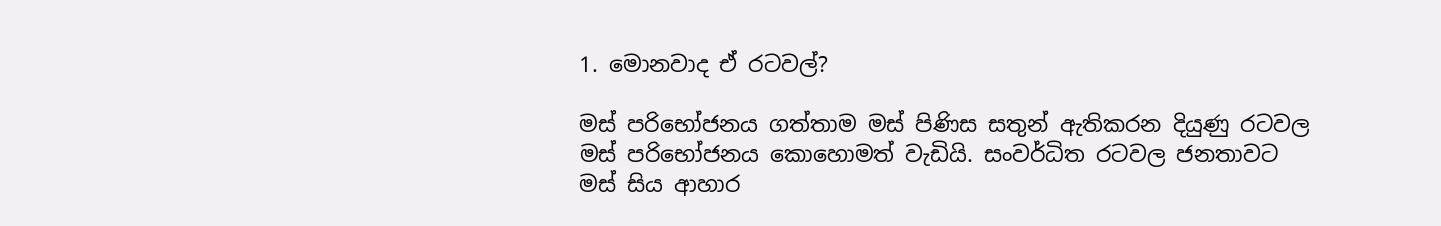1. මොනවාද ඒ රටවල්?

මස් පරිභෝජනය ගත්තාම මස් පිණිස සතුන් ඇතිකරන දියුණු රටවල මස් පරිභෝජනය කොහොමත් වැඩියි. සංවර්ධිත රටවල ජනතාවට මස් සිය ආහාර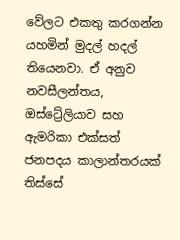වේලට එකතු කරගන්න යහමින් මුදල් හදල් තියෙනවා. ඒ අනුව නවසීලන්තය, ඔස්ට්‍රේලියාව සහ ඇමරිකා එක්සත් ජනපදය කාලාන්තරයක් තිස්සේ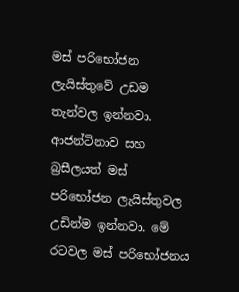මස් පරිභෝජන ලැයිස්තුවේ උඩම තැන්වල ඉන්නවා. ආජන්ටිනාව සහ බ්‍රසීලයත් මස් පරිභෝජන ලැයිස්තුවල උඩින්ම ඉන්නවා. මේ රටවල මස් පරිභෝජනය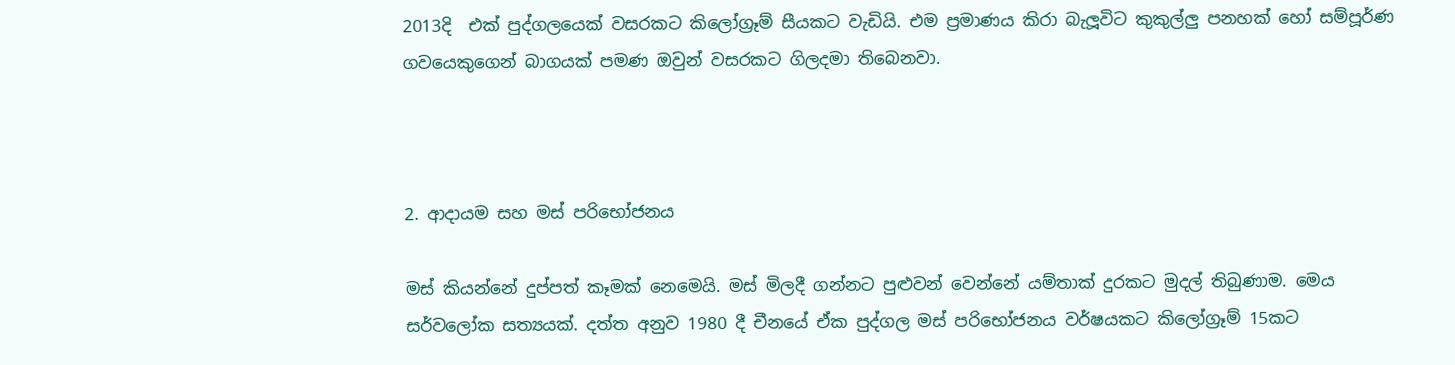2013දි  එක් පුද්ගලයෙක් වසරකට කිලෝග්‍රෑම් සීයකට වැඩියි. එම ප්‍රමාණය කිරා බැලූවිට කුකුල්ලු පනහක් හෝ සම්පූර්ණ ගවයෙකුගෙන් බාගයක් පමණ ඔවුන් වසරකට ගිලදමා තිබෙනවා.



2. ආදායම සහ මස් පරිභෝජනය

මස් කියන්නේ දුප්පත් කෑමක් නෙමෙයි. මස් මිලදී ගන්නට පුළුවන් වෙන්නේ යම්තාක් දුරකට මුදල් තිබුණාම. මෙය සර්වලෝක සත්‍යයක්. දත්ත අනුව 1980 දී චීනයේ ඒක පුද්ගල මස් පරිභෝජනය වර්ෂයකට කිලෝග්‍රෑම් 15කට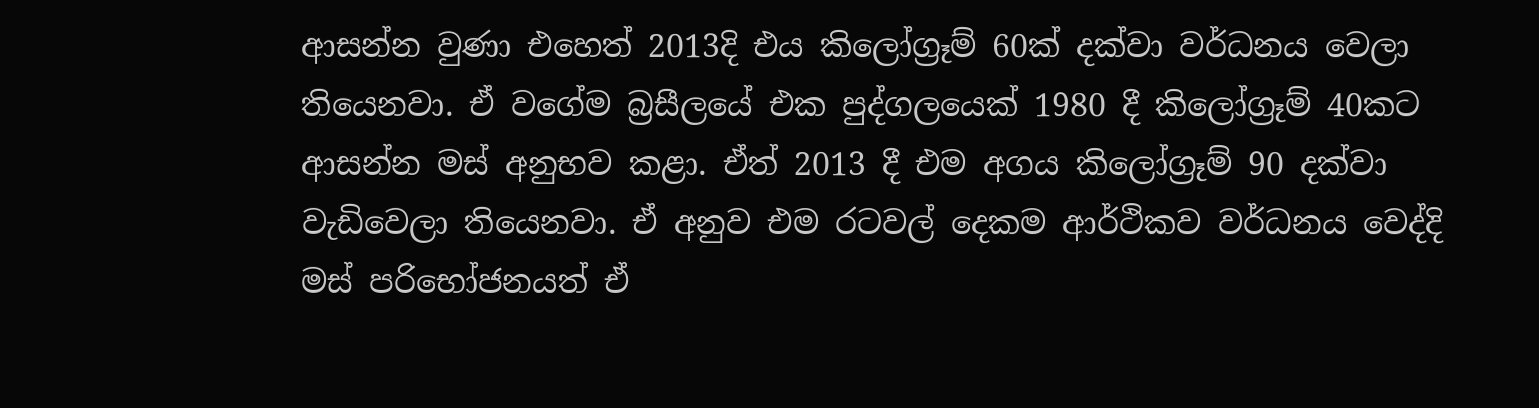ආසන්න වුණා එහෙත් 2013දි එය කිලෝග්‍රෑම් 60ක් දක්වා වර්ධනය වෙලා තියෙනවා. ඒ වගේම බ්‍රසීලයේ එක පුද්ගලයෙක් 1980 දී කිලෝග්‍රෑම් 40කට ආසන්න මස් අනුභව කළා. ඒත් 2013 දී එම අගය කිලෝග්‍රෑම් 90 දක්වා වැඩිවෙලා තියෙනවා. ඒ අනුව එම රටවල් දෙකම ආර්ථිකව වර්ධනය වෙද්දි මස් පරිභෝජනයත් ඒ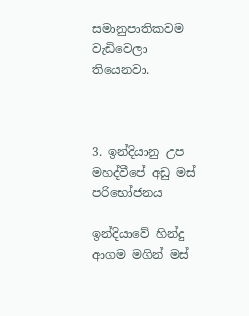සමානුපාතිකවම වැඩිවෙලා තියෙනවා.



3. ඉන්දියානු උප මහද්වීපේ අඩු මස් පරිභෝජනය

ඉන්දියාවේ හින්දු ආගම මගින් මස්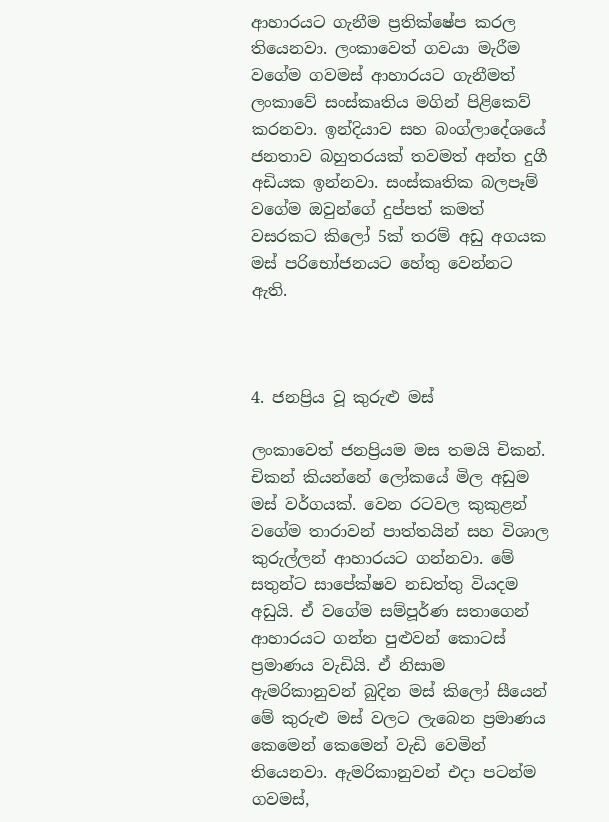ආහාරයට ගැනීම ප්‍රතික්ෂේප කරල තියෙනවා. ලංකාවෙත් ගවයා මැරීම වගේම ගවමස් ආහාරයට ගැනීමත් ලංකාවේ සංස්කෘතිය මගින් පිළිකෙව් කරනවා. ඉන්දියාව සහ බංග්ලාදේශයේ ජනතාව බහුතරයක් තවමත් අන්ත දුගී අඩියක ඉන්නවා. සංස්කෘතික බලපෑම් වගේම ඔවුන්ගේ දුප්පත් කමත් වසරකට කිලෝ 5ක් තරම් අඩු අගයක මස් පරිභෝජනයට හේතු වෙන්නට ඇති.



4. ජනප්‍රිය වූ කුරුළු මස්

ලංකාවෙත් ජනප්‍රියම මස තමයි චිකන්. චිකන් කියන්නේ ලෝකයේ මිල අඩුම මස් වර්ගයක්. වෙන රටවල කුකුළන් වගේම තාරාවන් පාත්තයින් සහ විශාල කුරුල්ලන් ආහාරයට ගන්නවා. මේ සතුන්ට සාපේක්ෂව නඩත්තු වියදම අඩුයි. ඒ වගේම සම්පූර්ණ සතාගෙන් ආහාරයට ගන්න පුළුවන් කොටස් ප්‍රමාණය වැඩියි. ඒ නිසාම ඇමරිකානුවන් බුදින මස් කිලෝ සීයෙන් මේ කුරුළු මස් වලට ලැබෙන ප්‍රමාණය කෙමෙන් කෙමෙන් වැඩි වෙමින් තියෙනවා. ඇමරිකානුවන් එදා පටන්ම ගවමස්,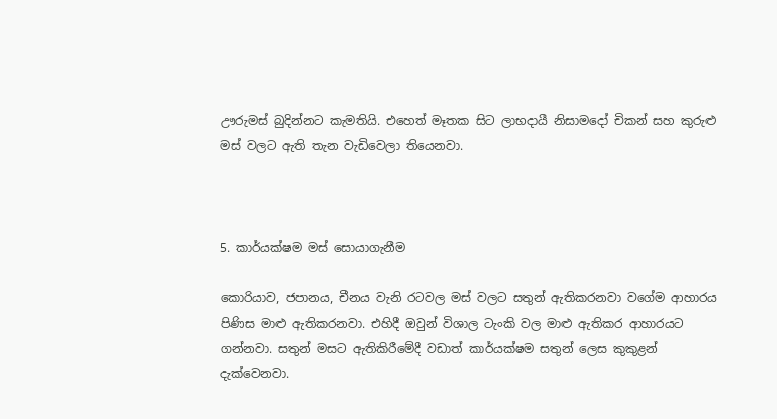ඌරුමස් බුදින්නට කැමතියි. එහෙත් මෑතක සිට ලාභදායී නිසාමදෝ චිකන් සහ කුරුළු මස් වලට ඇති තැන වැඩිවෙලා තියෙනවා.



5. කාර්යක්ෂම මස් සොයාගැනීම

කොරියාව, ජපානය, චීනය වැනි රටවල මස් වලට සතුන් ඇතිකරනවා වගේම ආහාරය පිණිස මාළු ඇතිකරනවා. එහිදී ඔවුන් විශාල ටැංකි වල මාළු ඇතිකර ආහාරයට ගන්නවා. සතුන් මසට ඇතිකිරීමේදී වඩාත් කාර්යක්ෂම සතුන් ලෙස කුකුළන් දැක්වෙනවා.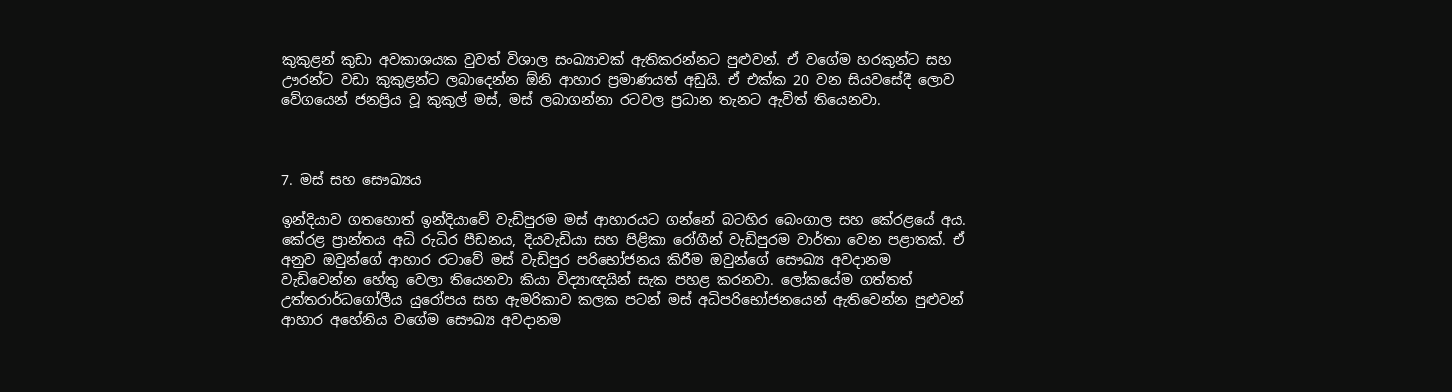කුකුළන් කුඩා අවකාශයක වුවත් විශාල සංඛ්‍යාවක් ඇතිකරන්නට පුළුවන්. ඒ වගේම හරකුන්ට සහ ඌරන්ට වඩා කුකුළන්ට ලබාදෙන්න ඕනි ආහාර ප්‍රමාණයත් අඩුයි. ඒ එක්ක 20 වන සියවසේදී ලොව වේගයෙන් ජනප්‍රිය වූ කුකුල් මස්, මස් ලබාගන්නා රටවල ප්‍රධාන තැනට ඇවිත් තියෙනවා.



7. මස් සහ සෞඛ්‍යය

ඉන්දියාව ගතහොත් ඉන්දියාවේ වැඩිපුරම මස් ආහාරයට ගන්නේ බටහිර බෙංගාල සහ කේරළයේ අය. කේරළ ප්‍රාන්තය අධි රුධිර පීඩනය, දියවැඩියා සහ පිළිකා රෝගීන් වැඩිපුරම වාර්තා වෙන පළාතක්. ඒ අනුව ඔවුන්ගේ ආහාර රටාවේ මස් වැඩිපුර පරිභෝජනය කිරීම ඔවුන්ගේ සෞඛ්‍ය අවදානම වැඩිවෙන්න හේතු වෙලා තියෙනවා කියා විද්‍යාඥයින් සැක පහළ කරනවා. ලෝකයේම ගත්තත් උත්තරාර්ධගෝලීය යුරෝපය සහ ඇමරිකාව කලක පටන් මස් අධිපරිභෝජනයෙන් ඇතිවෙන්න පුළුවන් ආහාර අහේනිය වගේම සෞඛ්‍ය අවදානම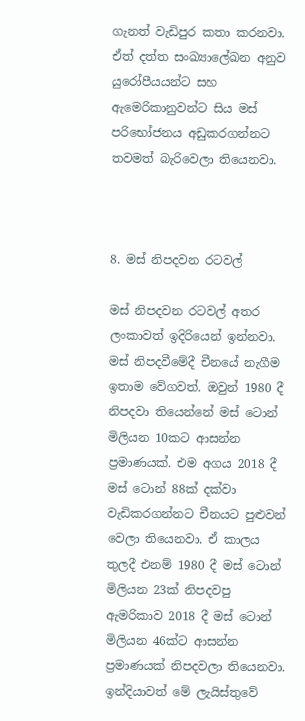ගැනත් වැඩිපුර කතා කරනවා. ඒත් දත්ත සංඛ්‍යාලේඛන අනුව යුරෝපීයයන්ට සහ ඇමෙරිකානුවන්ට සිය මස් පරිභෝජනය අඩුකරගන්නට තවමත් බැරිවෙලා තියෙනවා.



8. මස් නිපදවන රටවල්

මස් නිපදවන රටවල් අතර ලංකාවත් ඉදිරියෙන් ඉන්නවා. මස් නිපදවීමේදී චීනයේ නැගීම ඉතාම වේගවත්. ඔවුන් 1980 දී නිපදවා තියෙන්නේ මස් ටොන් මිලියන 10කට ආසන්න ප්‍රමාණයක්. එම අගය 2018 දී මස් ටොන් 88ක් දක්වා වැඩිකරගන්නට චීනයට පුළුවන් වෙලා තියෙනවා. ඒ කාලය තුලදී එනම් 1980 දී මස් ටොන් මිලියන 23ක් නිපදවපු ඇමරිකාව 2018 දී මස් ටොන් මිලියන 46ක්ට ආසන්න ප්‍රමාණයක් නිපදවලා තියෙනවා. ඉන්දියාවත් මේ ලැයිස්තුවේ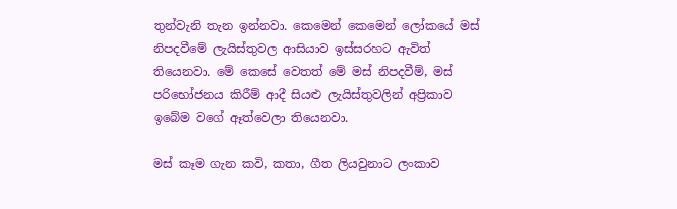තුන්වැනි තැන ඉන්නවා. කෙමෙන් කෙමෙන් ලෝකයේ මස් නිපදවීමේ ලැයිස්තුවල ආසියාව ඉස්සරහට ඇවිත් තියෙනවා. මේ කෙසේ වෙතත් මේ මස් නිපදවීම්, මස් පරිභෝජනය කිරීම් ආදී සියළු ලැයිස්තුවලින් අප්‍රිකාව ඉබේම වගේ ඈත්වෙලා තියෙනවා.

මස් කෑම ගැන කවි, කතා, ගීත ලියවුනාට ලංකාව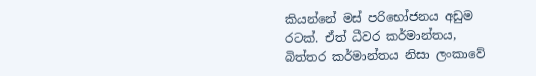කියන්නේ මස් පරිභෝජනය අඩුම රටක්. ඒත් ධීවර කර්මාන්තය, බිත්තර කර්මාන්තය නිසා ලංකාවේ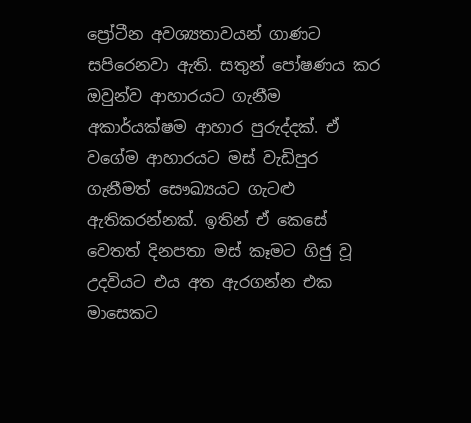ප්‍රෝටීන අවශ්‍යතාවයන් ගාණට සපිරෙනවා ඇති. සතුන් පෝෂණය කර ඔවුන්ව ආහාරයට ගැනීම අකාර්යක්ෂම ආහාර පුරුද්දක්. ඒ වගේම ආහාරයට මස් වැඩිපුර ගැනීමත් සෞඛ්‍යයට ගැටළු ඇතිකරන්නක්. ඉතින් ඒ කෙසේ වෙතත් දිනපතා මස් කෑමට ගිජු වූ උදවියට එය අත ඇරගන්න එක මාසෙකට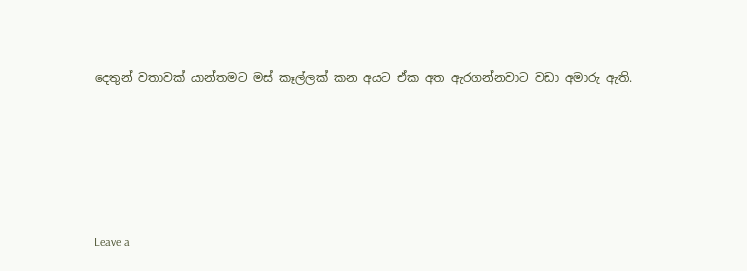දෙතුන් වතාවක් යාන්තමට මස් කෑල්ලක් කන අයට ඒක අත ඇරගන්නවාට වඩා අමාරු ඇති.







Leave a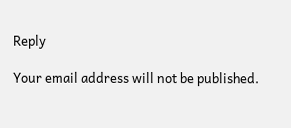Reply

Your email address will not be published.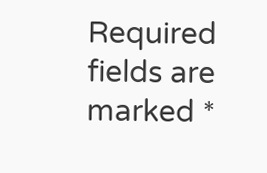Required fields are marked *